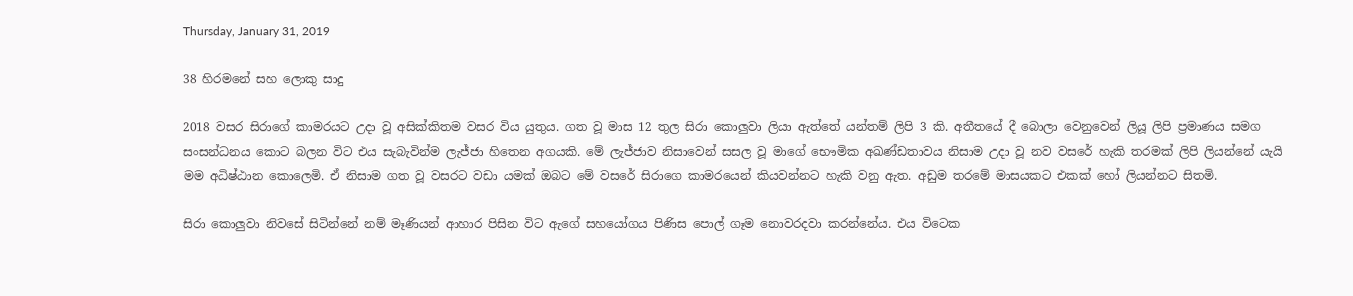Thursday, January 31, 2019

38 හිරමනේ සහ ලොකු සාදු

2018 වසර සිරාගේ කාමරයට උදා වූ අසික්කිතම වසර විය යුතුය. ගත වූ මාස 12 තුල සිරා කොලුවා ලියා ඇත්තේ යන්තම් ලිපි 3 කි. අතීතයේ දී බොලා වෙනුවෙන් ලියූ ලිපි ප්‍ර‍මාණය සමග සංසන්ධනය කොට බලන විට එය සැබැවින්ම ලැජ්ජා හිතෙන අගයකි. මේ ලැජ්ජාව නිසාවෙන් සසල වූ මාගේ භෞමික අඛණ්ඩතාවය නිසාම උදා වූ නව වසරේ හැකි තරමක් ලිපි ලියන්නේ යැයි මම අධිෂ්ඨාන කොලෙමි. ඒ නිසාම ගත වූ වසරට වඩා යමක් ඔබට මේ වසරේ සිරාගෙ කාමරයෙන් කියවන්නට හැකි වනු ඇත. අඩුම තරමේ මාසයකට එකක් හෝ ලියන්නට සිතමි.

සිරා කොලුවා නිවසේ සිටින්නේ නම් මෑණියන් ආහාර පිසින විට ඇගේ සහයෝගය පිණිස පොල් ගෑම නොවරදවා කරන්නේය. එය විටෙක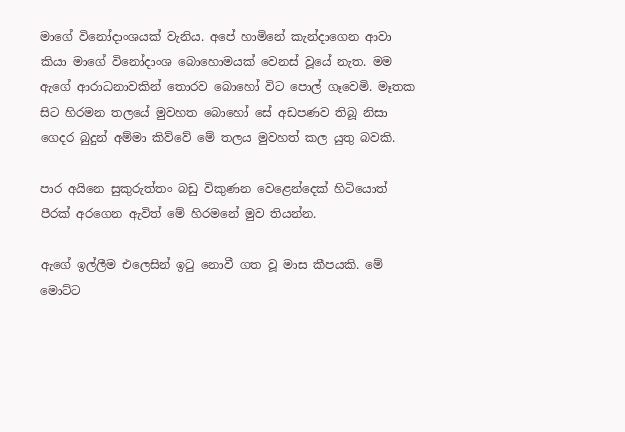මාගේ විනෝදාංශයක් වැනිය. අපේ හාමිනේ කැන්දාගෙන ආවා කියා මාගේ විනෝදාංශ බොහොමයක් වෙනස් වූයේ නැත. මම ඇගේ ආරාධනාවකින් තොරව බොහෝ විට පොල් ගෑවෙමි. මෑතක සිට හිරමන තලයේ මුවහත බොහෝ සේ අඩපණව තිබූ නිසා ගෙදර බුදුන් අම්මා කිව්වේ මේ තලය මුවහත් කල යුතු බවකි.

පාර අයිනෙ සුකුරුත්තං බඩු විකුණන වෙළෙන්දෙක් හිටියොත් පීරක් අරගෙන ඇවිත් මේ හිරමනේ මුව තියන්න.

ඇගේ ඉල්ලීම එලෙසින් ඉටු නොවී ගත වූ මාස කීපයකි. මේ මොට්ට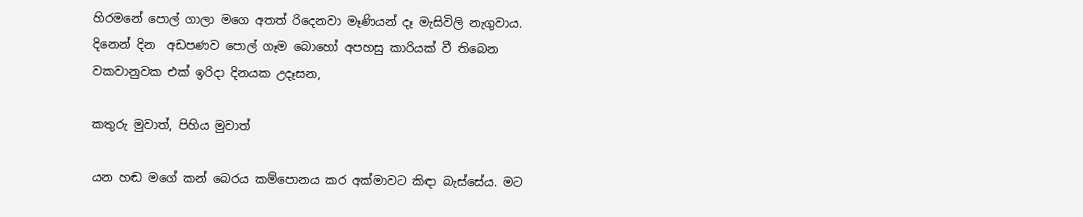හිරමනේ පොල් ගාලා මගෙ අතත් රිදෙනවා මෑණියන් දෑ මැසිවිලි නැගුවාය. දිනෙන් දින  අඩපණව පොල් ගෑම බොහෝ අපහසු කාරියක් වී තිබෙන වකවානුවක එක් ඉරිදා දිනයක උදෑසන,

කතුරු මුවාත්, පිහිය මුවාත්

යන හඬ මගේ කන් බෙරය කම්පොනය කර අක්මාවට කිඳා බැස්සේය. මට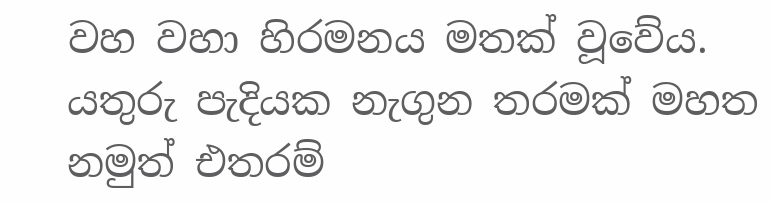වහ වහා හිරමනය මතක් වූවේය. යතුරු පැදියක නැගුන තරමක් මහත නමුත් එතරම්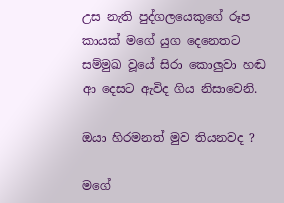උස නැති පුද්ගලයෙකුගේ රූප කායක් මගේ යුග දෙනෙතට සම්මුඛ වූයේ සිරා කොලුවා හඬ ආ දෙසට ඇවිද ගිය නිසාවෙනි.

ඔයා හිරමනත් මුව තියනවද ?

මගේ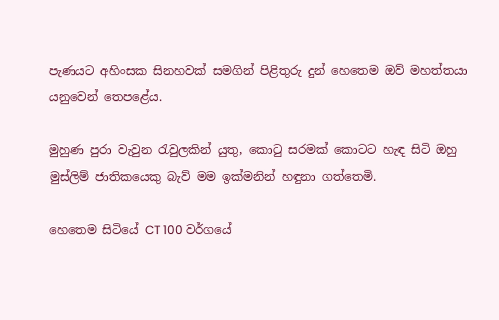පැණයට අහිංසක සිනහවක් සමගින් පිළිතුරු දුන් හෙතෙම ඔව් මහත්තයා යනුවෙන් තෙපළේය.

මුහුණ පුරා වැවුන රැවුලකින් යුතු, කොටු සරමක් කොටට හැඳ සිටි ඔහු මුස්ලිම් ජාතිකයෙකු බැව් මම ඉක්මනින් හඳුනා ගත්තෙමි.

හෙතෙම සිටියේ CT 100 වර්ගයේ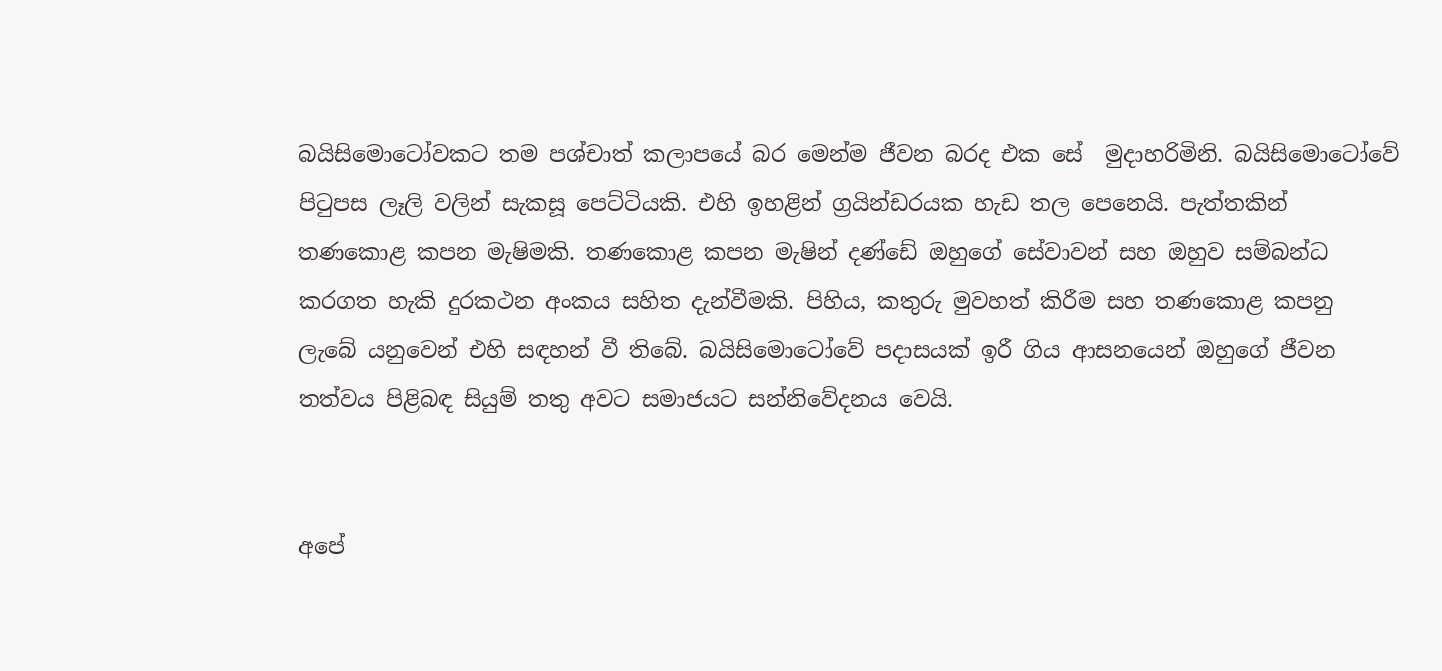බයිසිමොටෝවකට තම පශ්චාත් කලාපයේ බර මෙන්ම ජීවන බරද එක සේ  මුදාහරිමිනි. බයිසිමොටෝවේ පිටුපස ලෑලි වලින් සැකසූ පෙට්ටියකි. එහි ඉහළින් ග්‍රයින්ඩරයක හැඩ තල පෙනෙයි. පැත්තකින් තණකොළ කපන මැෂිමකි. තණකොළ කපන මැෂින් දණ්ඩේ ඔහුගේ සේවාවන් සහ ඔහුව සම්බන්ධ කරගත හැකි දුරකථන අංකය සහිත දැන්වීමකි. පිහිය, කතුරු මුවහත් කිරීම සහ තණකොළ කපනු ලැබේ යනුවෙන් එහි සඳහන් වී තිබේ. බයිසිමොටෝවේ පදාසයක් ඉරී ගිය ආසනයෙන් ඔහුගේ ජීවන තත්වය පිළිබඳ සියුම් තතු අවට සමාජයට සන්නිවේදනය වෙයි.


අපේ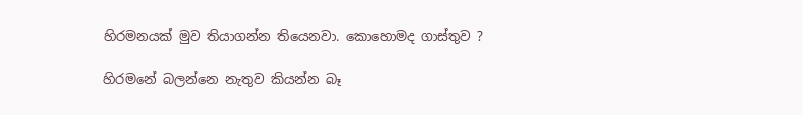හිරමනයක් මුව තියාගන්න තියෙනවා. කොහොමද ගාස්තුව ?

හිරමනේ බලන්නෙ නැතුව කියන්න බෑ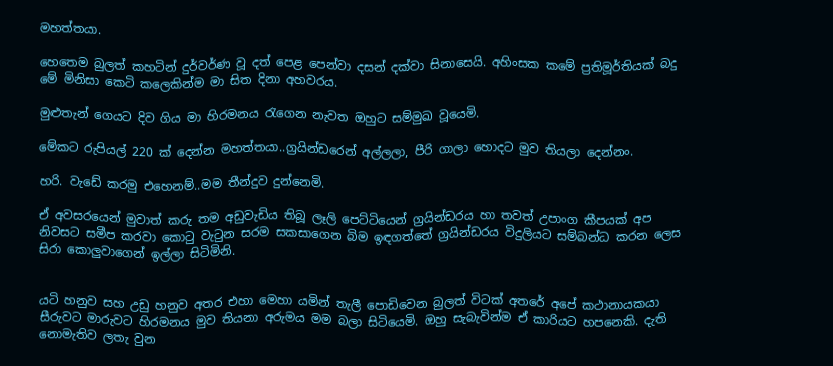මහත්තයා.

හෙතෙම බුලත් කහටින් දුර්වර්ණ වූ දත් පෙළ පෙන්වා දසන් දක්වා සිනාසෙයි. අහිංසක කමේ ප්‍රතිමූර්තියක් බදු මේ මිනිසා කෙටි කලෙකින්ම මා සිත දිනා අහවරය.

මුළුතැන් ගෙයට දිව ගිය මා හිරමනය රැගෙන නැවත ඔහුට සම්මුඛ වූයෙමි.

මේකට රුපියල් 220 ක් දෙන්න මහත්තයා..ග්‍රයින්ඩරෙන් අල්ලලා, පීරි ගාලා හොදට මුව තියලා දෙන්නං.

හරි. වැඩේ කරමු එහෙනම්..මම තීන්දුව දුන්නෙමි.

ඒ අවසරයෙන් මුවාත් කරු තම අඩුවැඩිය තිබූ ලෑලි පෙට්ටියෙන් ග්‍රයින්ඩරය හා තවත් උපාංග කීපයක් අප නිවසට සමීප කරවා කොටු වැටුන සරම සකසාගෙන බිම ඉඳගත්තේ ග්‍ර‍යින්ඩරය විදුලියට සම්බන්ධ කරන ලෙස සිරා කොලුවාගෙන් ඉල්ලා සිටිමිනි.


යටි හනුව සහ උඩු හනුව අතර එහා මෙහා යමින් තැලී පොඩිවෙන බුලත් විටක් අතරේ අපේ කථානායකයා සීරුවට මාරුවට හිරමනය මුව තියනා අරුමය මම බලා සිටියෙමි. ඔහු සැබැවින්ම ඒ කාරියට හපනෙකි. දැති නොමැතිව ලතැ වුන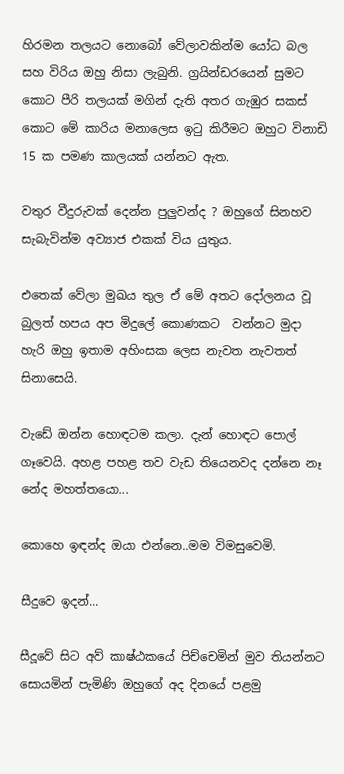හිරමන තලයට නොබෝ වේලාවකින්ම යෝධ බල සහ විරිය ඔහු නිසා ලැබුනි. ග්‍ර‍යින්ඩරයෙන් සුමට කොට පීරි තලයක් මගින් දැති අතර ගැඹුර සකස් කොට මේ කාරිය මනාලෙස ඉටු කිරීමට ඔහුට විනාඩි 15 ක පමණ කාලයක් යන්නට ඇත.

වතුර වීදුරුවක් දෙන්න පුලුවන්ද ? ඔහුගේ සිනහව සැබැවින්ම අව්‍යාජ එකක් විය යුතුය.

එතෙක් වේලා මුඛය තුල ඒ මේ අතට දෝලනය වූ බුලත් හපය අප මිදුලේ කොණකට  වන්නට මුදා හැරි ඔහු ඉතාම අහිංසක ලෙස නැවත නැවතත් සිනාසෙයි.

වැඩේ ඔන්න හොඳටම කලා. දැන් හොඳට පොල් ගෑවෙයි. අහළ පහළ තව වැඩ තියෙනවද දන්නෙ නෑ නේද මහත්තයො...

කොහෙ ඉඳන්ද ඔයා එන්නෙ..මම විමසුවෙමි.

සීදුවෙ ඉදන්...

සීදූවේ සිට අව් කාෂ්ඨකයේ පිච්චෙමින් මුව තියන්නට සොයමින් පැමිණි ඔහුගේ අද දිනයේ පළමු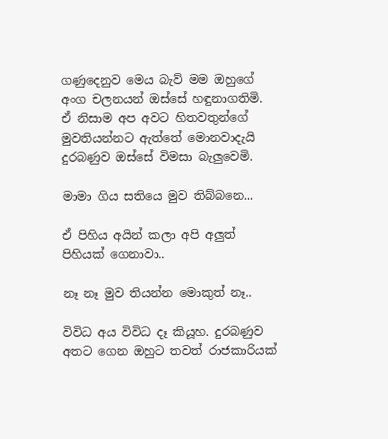ගණුදෙනුව මෙය බැව් මම ඔහුගේ අංග චලනයන් ඔස්සේ හඳුනාගතිමි. ඒ නිසාම අප අවට හිතවතුන්ගේ මුවතියන්නට ඇත්තේ මොනවාදැයි දුරබණුව ඔස්සේ විමසා බැලුවෙමි.

මාමා ගිය සතියෙ මුව තිබ්බනෙ...

ඒ පිහිය අයින් කලා අපි අලුත් පිහියක් ගෙනාවා..

නෑ නෑ මුව තියන්න මොකුත් නෑ..

විවිධ අය විවිධ දෑ කියූහ. දුරබණුව අතට ගෙන ඔහුට තවත් රාජකාරියක්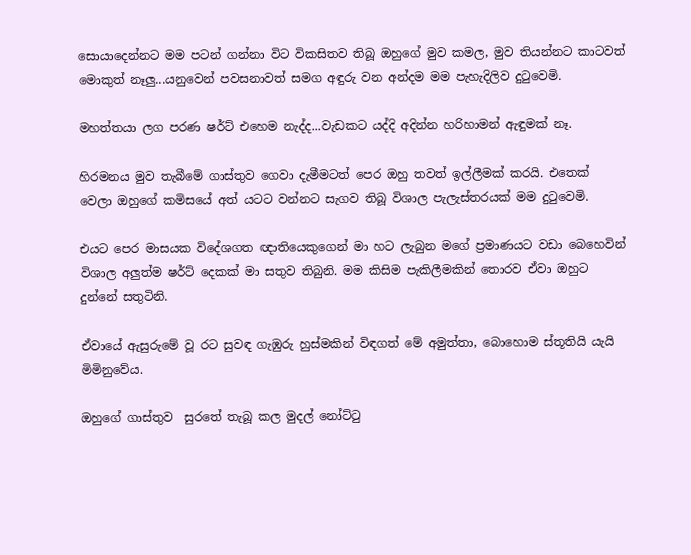සොයාදෙන්නට මම පටන් ගන්නා විට විකසිතව තිබූ ඔහුගේ මුව කමල, මුව තියන්නට කාටවත් මොකුත් නෑලු...යනුවෙන් පවසනාවත් සමග අඳුරු වන අන්දම මම පැහැදිලිව දුටුවෙමි.

මහත්තයා ලග පරණ ෂර්ට් එහෙම නැද්ද...වැඩකට යද්දි අදින්න හරිහාමන් ඇඳුමක් නෑ.

හිරමනය මුව තැබීමේ ගාස්තුව ගෙවා දැමීමටත් පෙර ඔහු තවත් ඉල්ලීමක් කරයි. එතෙක් වෙලා ඔහුගේ කමිසයේ අත් යටට වන්නට සැගව තිබූ විශාල පැලැස්තරයක් මම දුටුවෙමි.

එයට පෙර මාසයක විදේශගත ඥාතියෙකුගෙන් මා හට ලැබුන මගේ ප්‍ර‍මාණයට වඩා බෙහෙවින් විශාල අලුත්ම ෂර්ට් දෙකක් මා සතුව තිබුනි. මම කිසිම පැකිලීමකින් තොරව ඒවා ඔහුට දුන්නේ සතුටිනි.

ඒවායේ ඇසුරුමේ වූ රට සුවඳ ගැඹුරු හුස්මකින් විඳගත් මේ අමුත්තා, බොහොම ස්තූතියි යැයි මිමිනුවේය.

ඔහුගේ ගාස්තුව  සුරතේ තැබූ කල මුදල් නෝට්ටු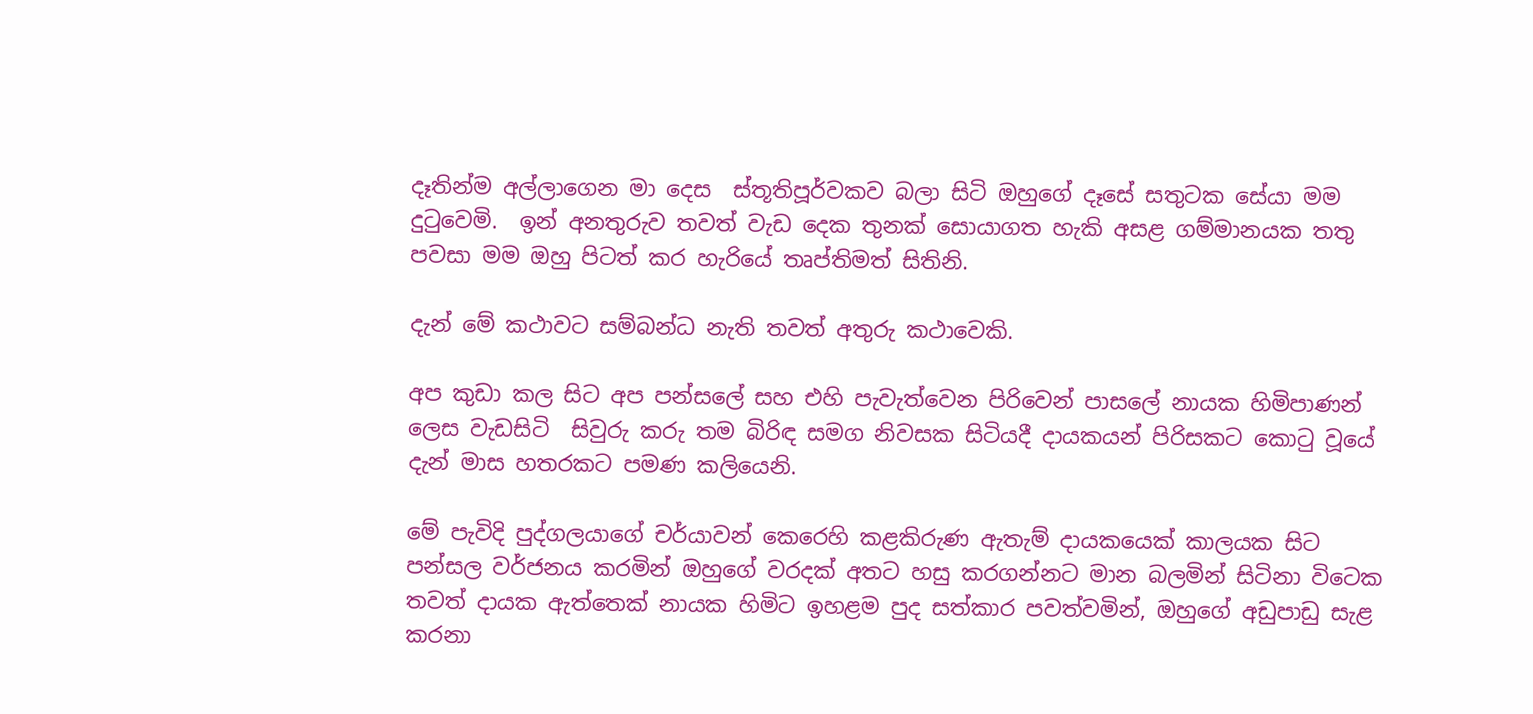දෑතින්ම අල්ලාගෙන මා දෙස  ස්තූතිපූර්වකව බලා සිටි ඔහුගේ දෑසේ සතුටක සේයා මම දුටුවෙමි.  ඉන් අනතුරුව තවත් වැඩ දෙක තුනක් සොයාගත හැකි අසළ ගම්මානයක තතු පවසා මම ඔහු පිටත් කර හැරියේ තෘප්තිමත් සිතිනි.

දැන් මේ කථාවට සම්බන්ධ නැති තවත් අතුරු කථාවෙකි.

අප කුඩා කල සිට අප පන්සලේ සහ එහි පැවැත්වෙන පිරිවෙන් පාසලේ නායක හිමිපාණන් ලෙස වැඩසිටි  සිවුරු කරු තම බිරිඳ සමග නිවසක සිටියදී දායකයන් පිරිසකට කොටු වූයේ දැන් මාස හතරකට පමණ කලියෙනි.

මේ පැවිදි පුද්ගලයාගේ චර්යාවන් කෙරෙහි කළකිරුණ ඇතැම් දායකයෙක් කාලයක සිට පන්සල වර්ජනය කරමින් ඔහුගේ වරදක් අතට හසු කරගන්නට මාන බලමින් සිටිනා විටෙක තවත් දායක ඇත්තෙක් නායක හිමිට ඉහළම පුද සත්කාර පවත්වමින්, ඔහුගේ අඩුපාඩු සැළ කරනා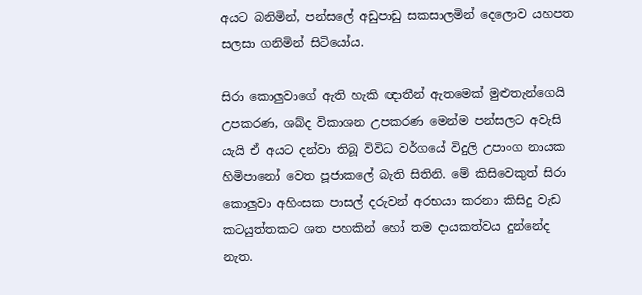අයට බනිමින්, පන්සලේ අඩුපාඩු සකසාලමින් දෙලොව යහපත සලසා ගනිමින් සිටියෝය.

සිරා කොලුවාගේ ඇති හැකි ඥාතීන් ඇතමෙක් මුළුතැන්ගෙයි උපකරණ, ශබ්ද විකාශන උපකරණ මෙන්ම පන්සලට අවැසි යැයි ඒ අයට දන්වා තිබූ විවිධ වර්ගයේ විදුලි උපාංග නායක හිමිපානෝ වෙත පූජාකලේ බැති සිතිනි. මේ කිසිවෙකුත් සිරා කොලුවා අහිංසක පාසල් දරුවන් අරභයා කරනා කිසිදු වැඩ කටයුත්තකට ශත පහකින් හෝ තම දායකත්වය දුන්නේද නැත.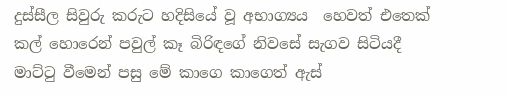දුස්සීල සිවුරු කරුට හදිසියේ වූ අභාග්‍යය  හෙවත් එතෙක් කල් හොරෙන් පවුල් කෑ බිරිඳගේ නිවසේ සැගව සිටියදී මාට්ටු වීමෙන් පසු මේ කාගෙ කාගෙත් ඇස්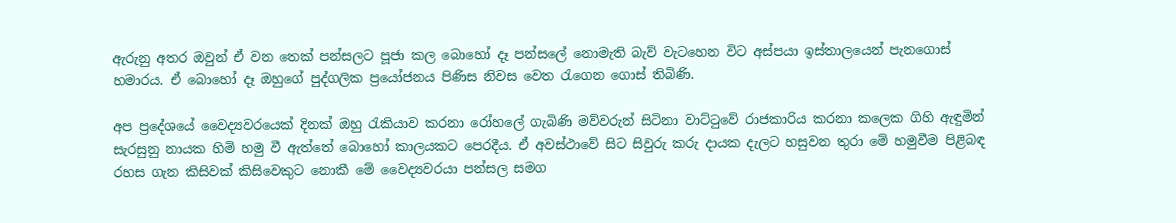ඇරුනු අතර ඔවුන් ඒ වන තෙක් පන්සලට පූජා කල බොහෝ දෑ පන්සලේ නොමැති බැව් වැටහෙන විට අස්පයා ඉස්තාලයෙන් පැනගොස් හමාරය. ඒ බොහෝ දෑ ඔහුගේ පුද්ගලික ප්‍රයෝජනය පිණිස නිවස වෙත රැගෙන ගොස් තිබිණි.

අප ප්‍ර‍දේශයේ වෛද්‍යවරයෙක් දිනක් ඔහු රැකියාව කරනා රෝහලේ ගැබිණි මව්වරුන් සිටිනා වාට්ටුවේ රාජකාරිය කරනා කලෙක ගිහි ඇඳුමින් සැරසුනු නායක හිමි හමු වී ඇත්තේ බොහෝ කාලයකට පෙරදීය. ඒ අවස්ථාවේ සිට සිවුරු කරු දායක දැලට හසුවන තුරා මේ හමුවීම පිළිබඳ රහස ගැන කිසිවක් කිසිවෙකුට නොකී මේ වෛද්‍යවරයා පන්සල සමග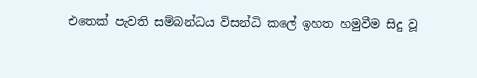එතෙක් පැවති සම්බන්ධය විසන්ධි කලේ ඉහත හමුවීම සිදු වූ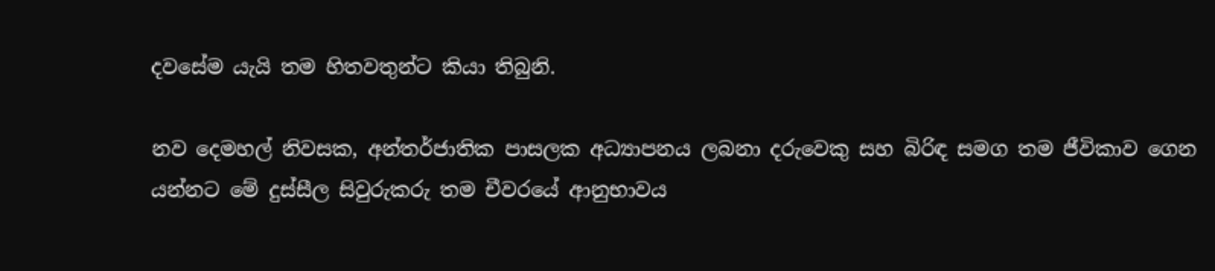දවසේම යැයි තම හිතවතුන්ට කියා තිබුනි.

නව දෙමහල් නිවසක, අන්තර්ජාතික පාසලක අධ්‍යාපනය ලබනා දරුවෙකු සහ බිරිඳ සමග තම ජීවිකාව ගෙන යන්නට මේ දුස්සීල සිවුරුකරු තම චීවරයේ ආනුභාවය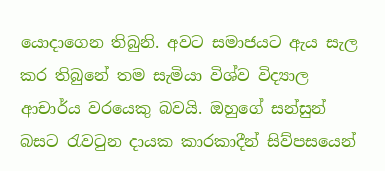යොදාගෙන තිබුනි. අවට සමාජයට ඇය සැල කර තිබුනේ තම සැමියා විශ්ව විද්‍යාල ආචාර්ය වරයෙකු බවයි. ඔහුගේ සන්සුන් බසට රැවටුන දායක කාරකාදීන් සිව්පසයෙන්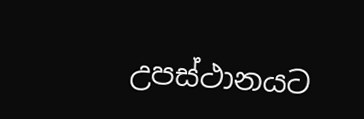උපස්ථානයට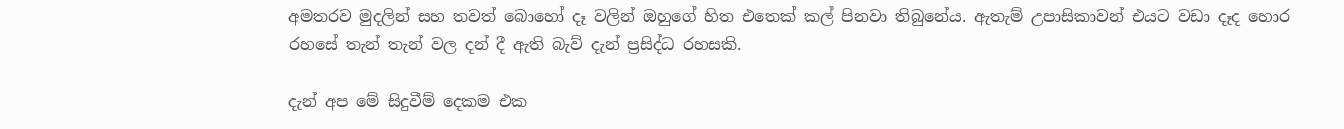අමතරව මුදලින් සහ තවත් බොහෝ දෑ වලින් ඔහුගේ හිත එතෙක් කල් පිනවා තිබුනේය. ඇතැම් උපාසිකාවන් එයට වඩා දෑද හොර රහසේ තැන් තැන් වල දන් දී ඇති බැව් දැන් ප්‍ර‍සිද්ධ රහසකි.

දැන් අප මේ සිදුවීම් දෙකම එක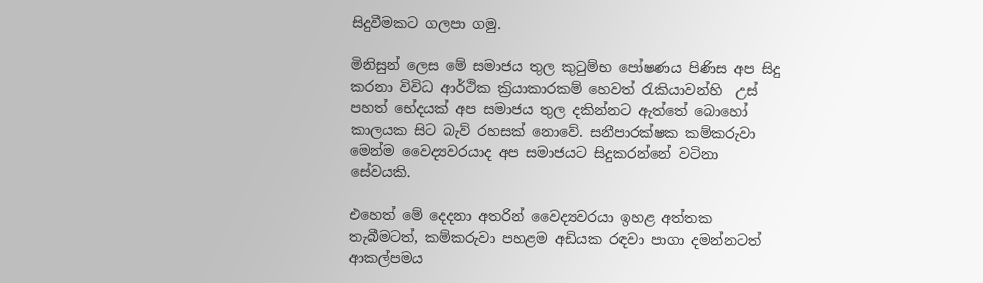සිදුවීමකට ගලපා ගමු.

මිනිසුන් ලෙස මේ සමාජය තුල කුටුම්භ පෝෂණය පිණිස අප සිදු කරනා විවිධ ආර්ථික ක්‍ර‍ියාකාරකම් හෙවත් රැකියාවන්හි  උස් පහත් භේදයක් අප සමාජය තුල දකින්නට ඇත්තේ බොහෝ කාලයක සිට බැව් රහසක් නොවේ. සනීපාරක්ෂක කම්කරුවා මෙන්ම වෛද්‍යවරයාද අප සමාජයට සිදුකරන්නේ වටිනා සේවයකි.

එහෙත් මේ දෙදනා අතරින් වෛද්‍යවරයා ඉහළ අත්තක තැබීමටත්, කම්කරුවා පහළම අඩියක රඳවා පාගා දමන්නටත් ආකල්පමය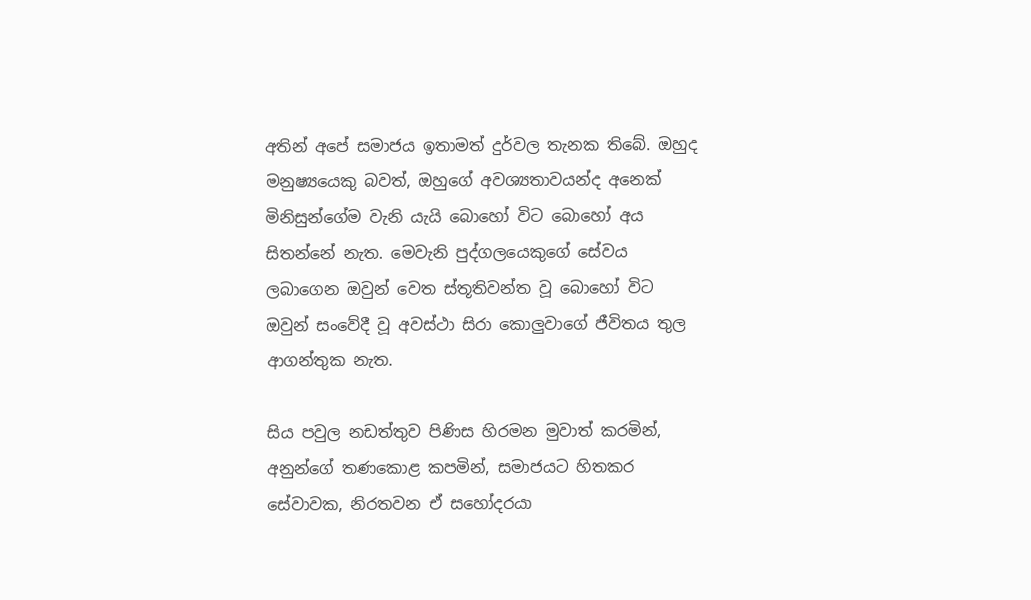අතින් අපේ සමාජය ඉතාමත් දුර්වල තැනක තිබේ. ඔහුද මනුෂ්‍යයෙකු බවත්, ඔහුගේ අවශ්‍යතාවයන්ද අනෙක් මිනිසුන්ගේම වැනි යැයි බොහෝ විට බොහෝ අය සිතන්නේ නැත. මෙවැනි පුද්ගලයෙකුගේ සේවය ලබාගෙන ඔවුන් වෙත ස්තූතිවන්ත වූ බොහෝ විට ඔවුන් සංවේදී වූ අවස්ථා සිරා කොලුවාගේ ජීවිතය තුල ආගන්තුක නැත.

සිය පවුල නඩත්තුව පිණිස හිරමන මුවාත් කරමින්, අනුන්ගේ තණකොළ කපමින්, සමාජයට හිතකර සේවාවක, නිරතවන ඒ සහෝදරයා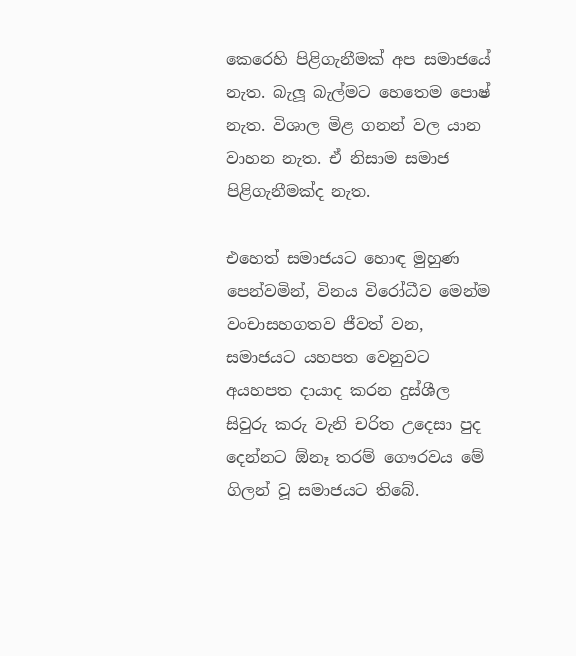කෙරෙහි පිළිගැනීමක් අප සමාජයේ නැත. බැලූ බැල්මට හෙතෙම පොෂ් නැත. විශාල මිළ ගනන් වල යාන වාහන නැත. ඒ නිසාම සමාජ පිළිගැනීමක්ද නැත.

එහෙත් සමාජයට හොඳ මුහුණ පෙන්වමින්, විනය විරෝධීව මෙන්ම වංචාසහගතව ජීවත් වන, සමාජයට යහපත වෙනුවට අයහපත දායාද කරන දුස්ශීල සිවුරු කරු වැනි චරිත උදෙසා පුද දෙන්නට ඕනෑ තරම් ගෞරවය මේ ගිලන් වූ සමාජයට තිබේ.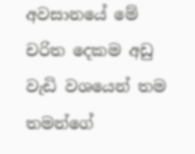අවසානයේ මේ චරිත දෙකම අඩු වැඩි වශයෙන් තම තමන්ගේ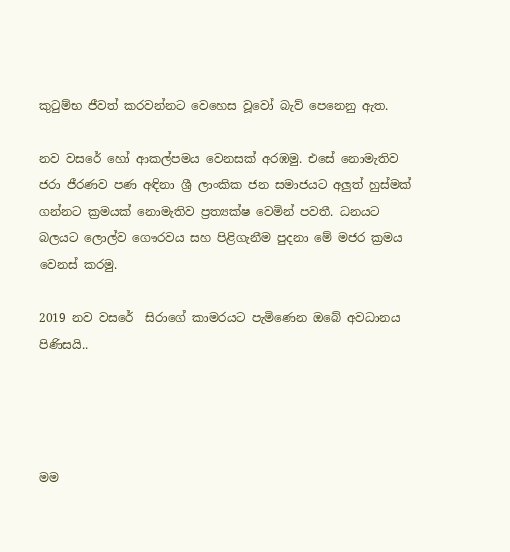කුටුම්භ ජීවත් කරවන්නට වෙහෙස වූවෝ බැව් පෙනෙනු ඇත.

නව වසරේ හෝ ආකල්පමය වෙනසක් අරඹමු. එසේ නොමැතිව ජරා ජීරණව පණ අඳිනා ශ්‍රී ලාංකික ජන සමාජයට අලුත් හුස්මක් ගන්නට ක්‍ර‍මයක් නොමැතිව ප්‍ර‍ත්‍යක්ෂ වෙමින් පවතී. ධනයට බලයට ලොල්ව ගෞරවය සහ පිළිගැනීම පුදනා මේ මජර ක්‍ර‍මය වෙනස් කරමු.

2019 නව වසරේ  සිරාගේ කාමරයට පැමිණෙන ඔබේ අවධානය පිණිසයි..




මම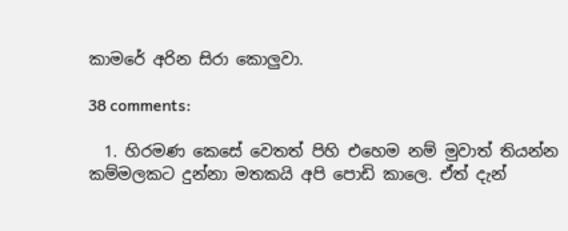කාමරේ අරින සිරා කොලුවා.

38 comments:

  1. හිරමණ කෙසේ වෙතත් පිහි එහෙම නම් මුවාත් තියන්න කම්මලකට දුන්නා මතකයි අපි පොඩි කාලෙ. ඒත් දැන්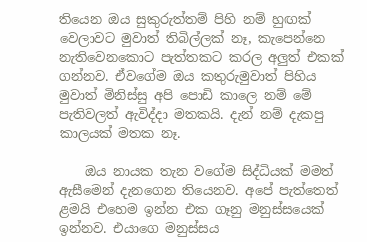තියෙන ඔය සුකුරුත්තම් පිහි නම් හුඟක් වෙලාවට මුවාත් තිබිල්ලක් නෑ, කැපෙන්නෙ නැතිවෙනකොට පැත්තකට කරල අලුත් එකක් ගන්නව. ඒවගේම ඔය කතුරුමුවාත් පිහිය මුවාත් මිනිස්සු අපි පොඩි කාලෙ නම් මේ පැතිවලත් ඇවිද්දා මතකයි. දැන් නම් දැකපු කාලයක් මතක නෑ.

    ඔය නායක තැන වගේම සිද්ධියක් මමත් ඇසීමෙන් දැනගෙන තියෙනව. අපේ පැත්තෙත් ළමයි එහෙම ඉන්න එක ගෑනු මනුස්සයෙක් ඉන්නව. එයාගෙ මනුස්සය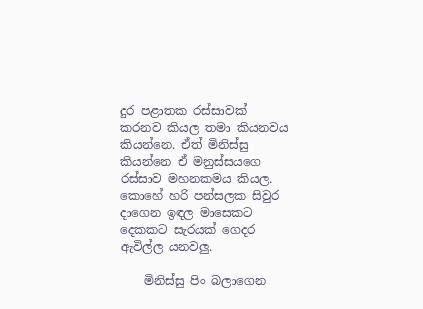දුර පළාතක රස්සාවක් කරනව කියල තමා කියනවය කියන්නෙ. ඒත් මිනිස්සු කියන්නෙ ඒ මනුස්සයගෙ රස්සාව මහනකමය කියල. කොහේ හරි පන්සලක සිවුර දාගෙන ඉඳල මාසෙකට දෙකකට සැරයක් ගෙදර ඇවිල්ල යනවලු.

    මිනිස්සු පිං බලාගෙන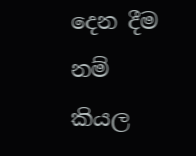දෙන දීම නම් කියල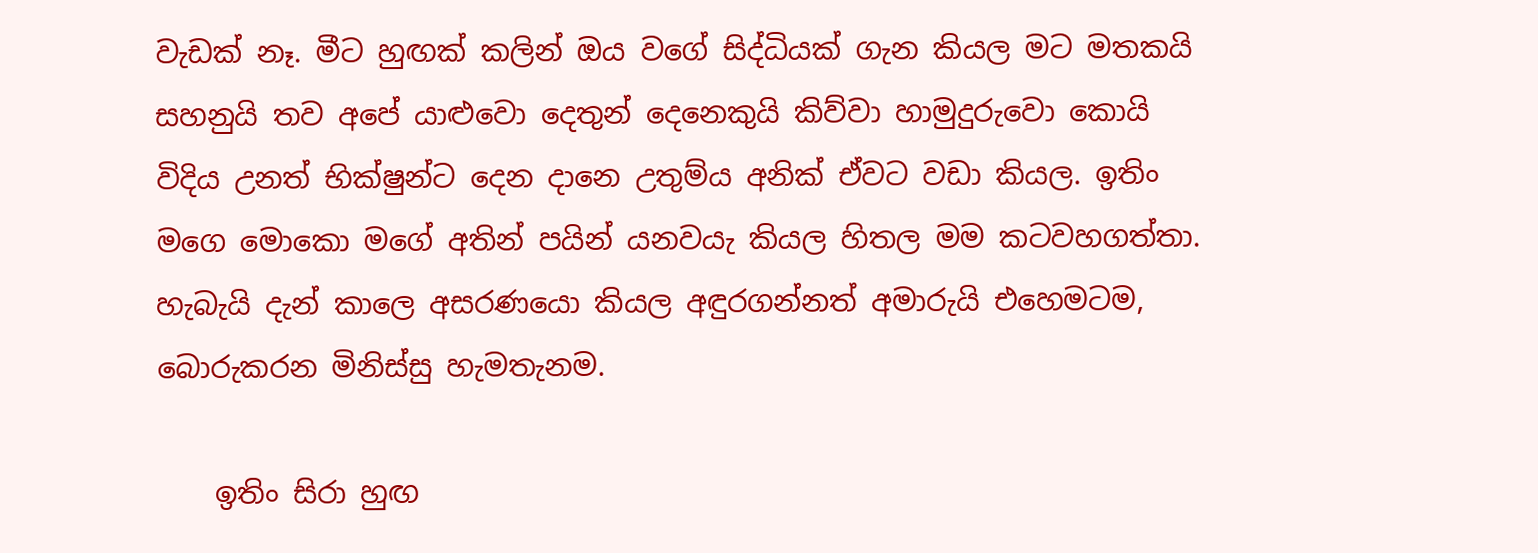වැඩක් නෑ. මීට හුඟක් කලින් ඔය වගේ සිද්ධියක් ගැන කියල මට මතකයි සහනුයි තව අපේ යාළුවො දෙතුන් දෙනෙකුයි කිව්වා හාමුදුරුවො කොයි විදිය උනත් භික්ෂුන්ට දෙන දානෙ උතුම්ය අනික් ඒවට වඩා කියල. ඉතිං මගෙ මොකො මගේ අතින් පයින් යනවයැ කියල හිතල මම කටවහගත්තා. හැබැයි දැන් කාලෙ අසරණයො කියල අඳුරගන්නත් අමාරුයි එහෙමටම, බොරුකරන මිනිස්සු හැමතැනම.

    ඉතිං සිරා හුඟ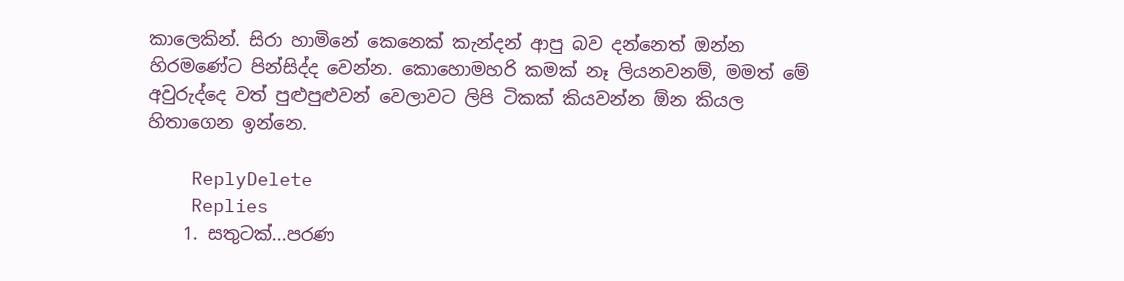කාලෙකින්. සිරා හාමිනේ කෙනෙක් කැන්දන් ආපු බව දන්නෙත් ඔන්න හිරමණේට පින්සිද්ද වෙන්න. කොහොමහරි කමක් නෑ ලියනවනම්, මමත් මේ අවුරුද්දෙ වත් පුළුපුළුවන් වෙලාවට ලිපි ටිකක් කියවන්න ඕන කියල හිතාගෙන ඉන්නෙ.

    ReplyDelete
    Replies
    1. සතුටක්...පරණ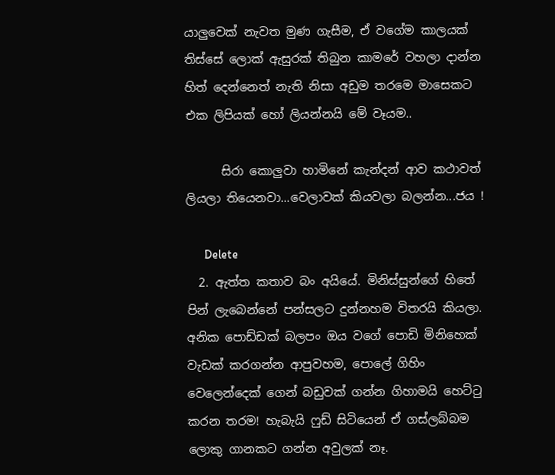යාලුවෙක් නැවත මුණ ගැසීම, ඒ වගේම කාලයක් තිස්සේ ලොක් ඇසුරක් තිබුන කාමරේ වහලා දාන්න හිත් දෙන්නෙත් නැති නිසා අඩුම තරමෙ මාසෙකට එක ලිපියක් හෝ ලියන්නයි මේ වෑයම..

      සිරා කොලුවා හාමිනේ කැන්දන් ආව කථාවත් ලියලා තියෙනවා...වෙලාවක් කියවලා බලන්න...ජය !

      Delete
  2. ඇත්ත කතාව බං අයියේ. මිනිස්සුන්ගේ හිතේ පින් ලැබෙන්නේ පන්සලට දුන්නහම විතරයි කියලා. අනික පොඩ්ඩක් බලපං ඔය වගේ පොඩි මිනිහෙක් වැඩක් කරගන්න ආපුවහම, පොලේ ගිහිං වෙලෙන්දෙක් ගෙන් බඩුවක් ගන්න ගිහාමයි හෙට්ටු කරන තරම! හැබැයි ෆුඩ් සිටියෙන් ඒ ගස්ලබ්බම ලොකු ගානකට ගන්න අවුලක් නෑ.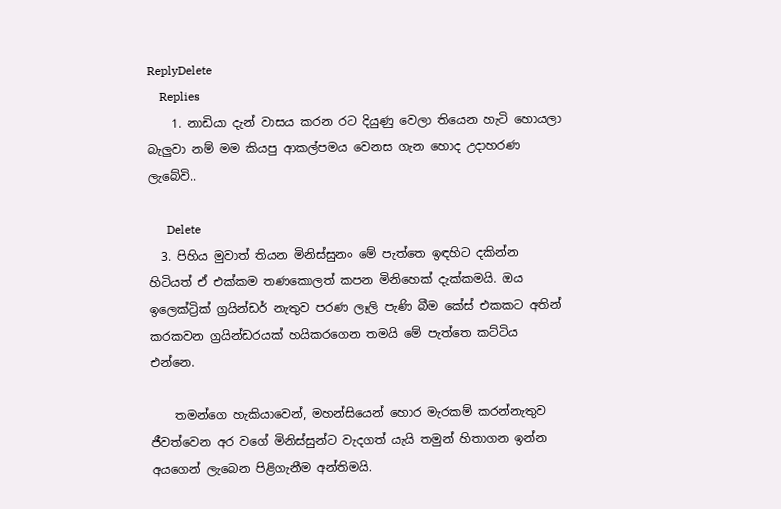ReplyDelete
    Replies
    1. නාඩියා දැන් වාසය කරන රට දියුණු වෙලා තියෙන හැටි හොයලා බැලුවා නම් මම කියපු ආකල්පමය වෙනස ගැන හොද උදාහරණ ලැබේවි..

      Delete
  3. පිහිය මුවාත් තියන මිනිස්සුනං මේ පැත්තෙ ඉඳහිට දකින්න හිටියත් ඒ එක්කම තණකොලත් කපන මිනිහෙක් දැක්කමයි. ඔය ඉලෙක්ට්‍රික් ග්‍රයින්ඩර් නැතුව පරණ ලෑලි පැණි බීම කේස් එකකට අතින් කරකවන ග්‍රයින්ඩරයක් හයිකරගෙන තමයි මේ පැත්තෙ කට්ටිය එන්නෙ.

    තමන්ගෙ හැකියාවෙන්, මහන්සියෙන් හොර මැරකම් කරන්නැතුව ජීවත්වෙන අර වගේ මිනිස්සුන්ට වැදගත් යැයි තමුන් හිතාගන ඉන්න අයගෙන් ලැබෙන පිළිගැනීම අන්තිමයි.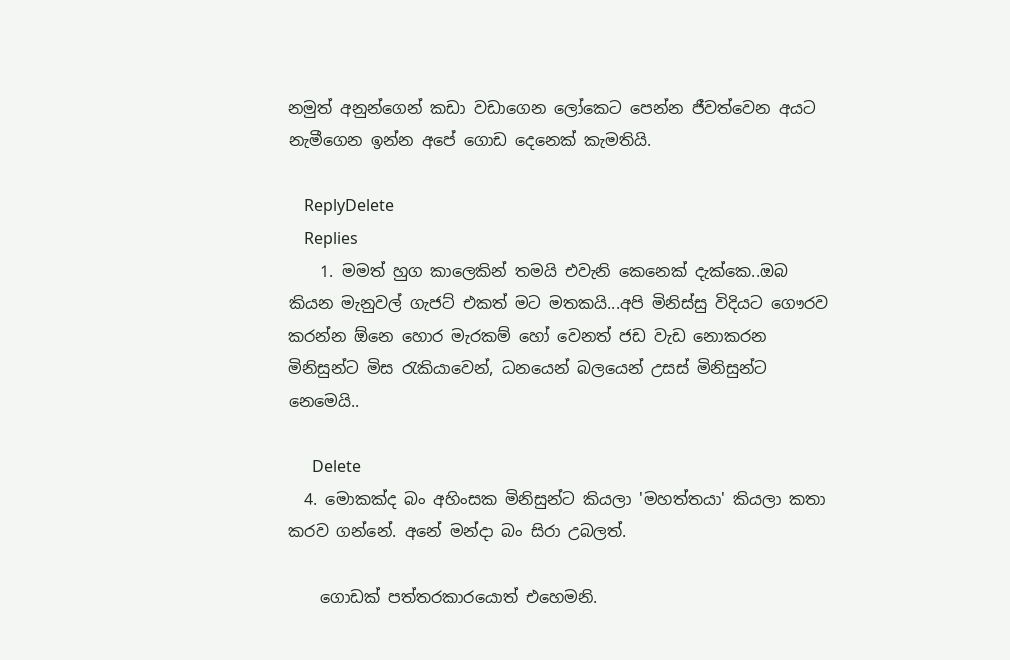නමුත් අනුන්ගෙන් කඩා වඩාගෙන ලෝකෙට පෙන්න ජීවත්වෙන අයට නැමීගෙන ඉන්න අපේ ගොඩ දෙනෙක් කැමතියි.

    ReplyDelete
    Replies
    1. මමත් හුග කාලෙකින් තමයි එවැනි කෙනෙක් දැක්කෙ..ඔබ කියන මැනුවල් ගැජට් එකත් මට මතකයි...අපි මිනිස්සු විදියට ගෞරව කරන්න ඕනෙ හොර මැරකම් හෝ වෙනත් ජඩ වැඩ නොකරන මිනිසුන්ට මිස රැකියාවෙන්, ධනයෙන් බලයෙන් උසස් මිනිසුන්ට නෙමෙයි..

      Delete
  4. මොකක්ද බං අහිංසක මිනිසුන්ට කියලා 'මහත්තයා' කියලා කතා කරව ගන්නේ. අනේ මන්දා බං සිරා උබලත්.

    ගොඩක් පත්තරකාරයොත් එහෙමනි.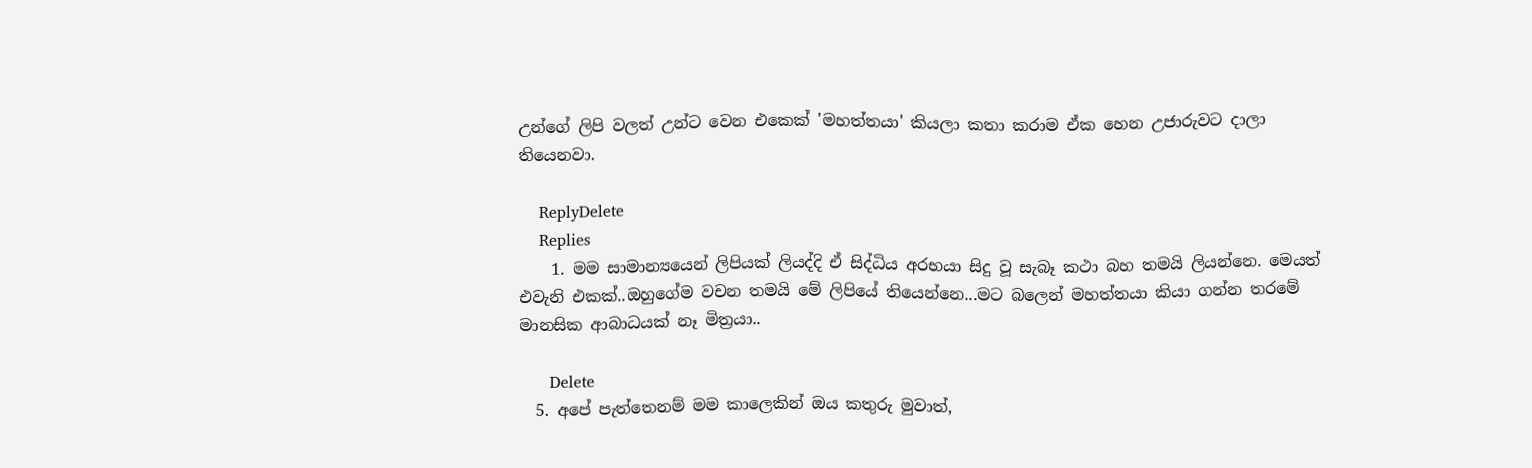උන්ගේ ලිපි වලත් උන්ට වෙන එකෙක් 'මහත්තයා' කියලා කතා කරාම ඒක හෙන උජාරුවට දාලා තියෙනවා.

    ReplyDelete
    Replies
    1. මම සාමාන්‍යයෙන් ලිපියක් ලියද්දි ඒ සිද්ධිය අරභයා සිදු වූ සැබෑ කථා බහ තමයි ලියන්නෙ. මෙයත් එවැනි එකක්..ඔහුගේම වචන තමයි මේ ලිපියේ තියෙන්නෙ...මට බලෙන් මහත්තයා කියා ගන්න තරමේ මානසික ආබාධයක් නෑ මිත්‍ර‍යා..

      Delete
  5. අපේ පැත්තෙනම් මම කාලෙකින් ඔය කතුරු මුවාත්,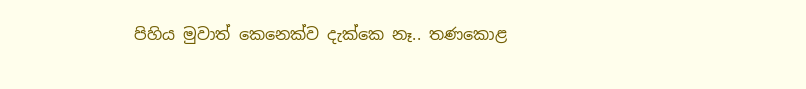පිහිය මුවාත් කෙනෙක්ව දැක්කෙ නෑ.. තණකොළ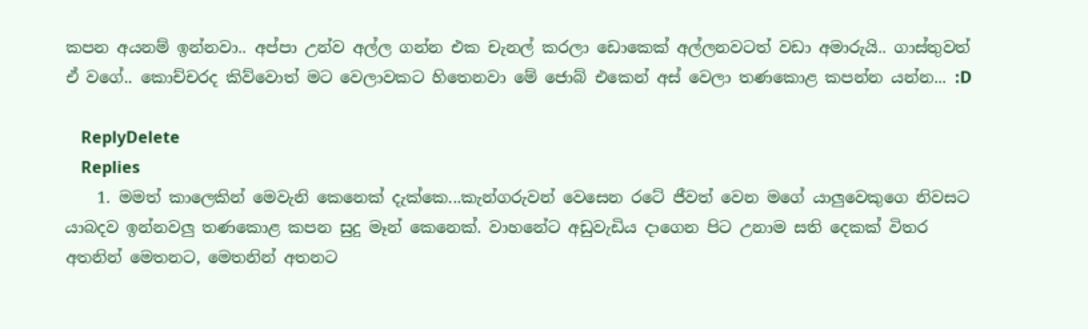කපන අයනම් ඉන්නවා.. අප්පා උන්ව අල්ල ගන්න එක චැනල් කරලා ඩොකෙක් අල්ලනවටත් වඩා අමාරුයි.. ගාස්තුවත් ඒ වගේ.. කොච්චරද කිව්වොත් මට වෙලාවකට හිතෙනවා මේ ජොබ් එකෙන් අස් වෙලා තණකොළ කපන්න යන්න... :D

    ReplyDelete
    Replies
    1. මමත් කාලෙකින් මෙවැනි කෙනෙක් දැක්කෙ...කැන්ගරුවන් වෙසෙන රටේ ජීවත් වෙන මගේ යාලුවෙකුගෙ නිවසට යාබදව ඉන්නවලු තණකොළ කපන සුදු මෑන් කෙනෙක්. වාහනේට අඩුවැඩිය දාගෙන පිට උනාම සති දෙකක් විතර අතනින් මෙතනට, මෙතනින් අතනට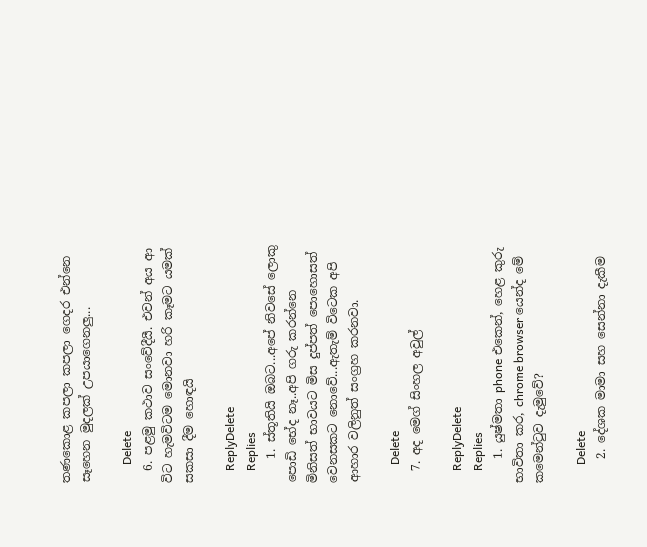තණකොළ කපලා කපලා ගෙදර එන්නෙ සෑහෙන මුදලක් උපයාගෙනලු...

      Delete
  6. පළමු කථාව සංවේදීයී. එවන් අය ආ විට හැමවිටම මොනවා හරි කෑමට යමක් සකසා දීම හොඳයි

    ReplyDelete
    Replies
    1. ස්තූතියි ඔබට...අපේ නිවසේ ලොකු පොඩි භේද නෑ..අපි ගරු කරන්නෙ මිනිසත් භාවයට මිස දුප්පත් පොහොසත් වෙනසකට නොවේ...ඇතැම් විටෙක අපි ආහාර වලිනුත් සංග්‍ර‍හ කරනවා.

      Delete
  7. අද මෙග් සිංහල අවුල්

    ReplyDelete
    Replies
    1. යුෂ්මතා phone එකෙන්, හෙළ කුරු භාවිතා කර, chrome browser යෙන්ද මේ කමෙන්ටුව දැමුවේ?

      Delete
    2. දේශක මාමා සහ සෙන්නා දැකීම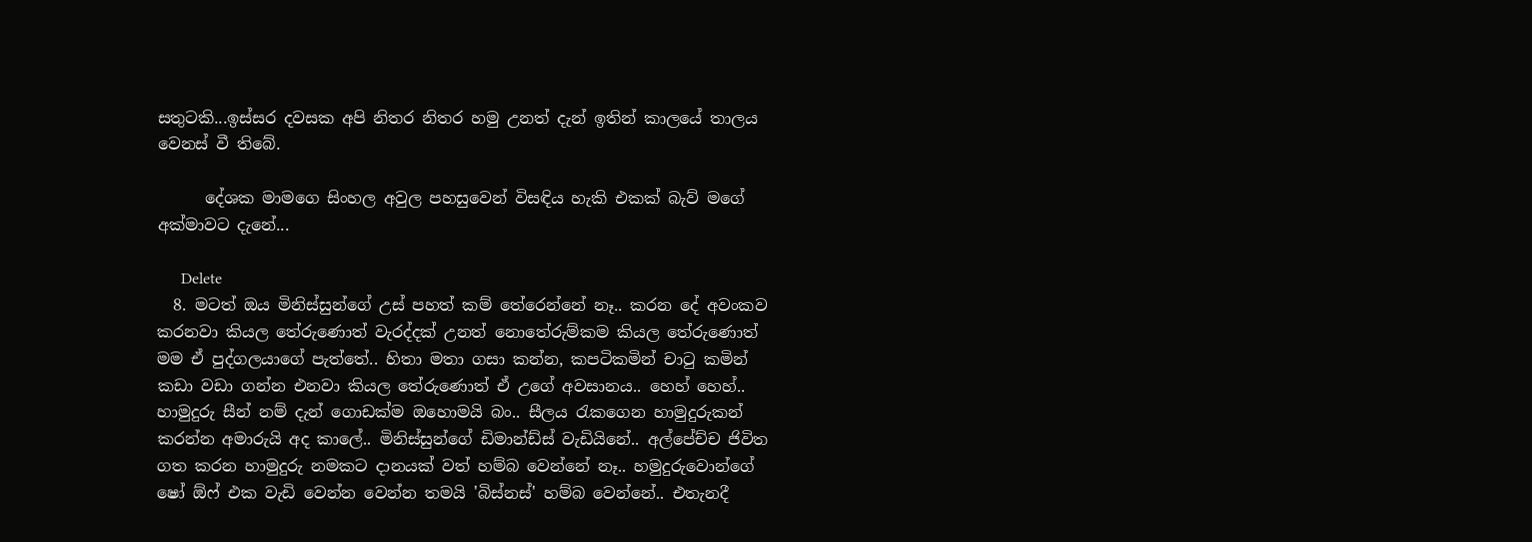සතුටකි...ඉස්සර දවසක අපි නිතර නිතර හමු උනත් දැන් ඉතින් කාලයේ තාලය වෙනස් වී තිබේ.

      දේශක මාමගෙ සිංහල අවුල පහසුවෙන් විසඳිය හැකි එකක් බැව් මගේ අක්මාවට දැනේ...

      Delete
  8. මටත් ඔය මිනිස්සුන්ගේ උස් පහත් කම් තේරෙන්නේ නෑ.. කරන දේ අවංකව කරනවා කියල තේරුණොත් වැරද්දක් උනත් නොතේරුම්කම කියල තේරුණොත් මම ඒ පුද්ගලයාගේ පැත්තේ.. හිතා මතා ගසා කන්න, කපටිකමින් චාටු කමින් කඩා වඩා ගන්න එනවා කියල තේරුණොත් ඒ උගේ අවසානය.. හෙහ් හෙහ්.. හාමුදුරු සීන් නම් දැන් ගොඩක්ම ඔහොමයි බං.. සීලය රැකගෙන හාමුදුරුකන් කරන්න අමාරුයි අද කාලේ.. මිනිස්සුන්ගේ ඩිමාන්ඩ්ස් වැඩියිනේ.. අල්පේච්ච ජිවිත ගත කරන හාමුදුරු නමකට දානයක් වත් හම්බ වෙන්නේ නෑ.. හමුදුරුවොන්ගේ ෂෝ ඕෆ් එක වැඩි වෙන්න වෙන්න තමයි 'බිස්නස්‌' හම්බ වෙන්නේ.. එතැනදී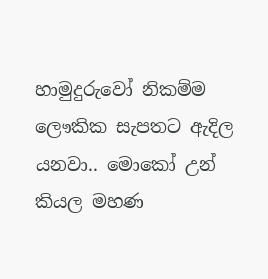හාමුදුරුවෝ නිකම්ම ලෞකික සැපතට ඇදිල යනවා.. මොකෝ උන් කියල මහණ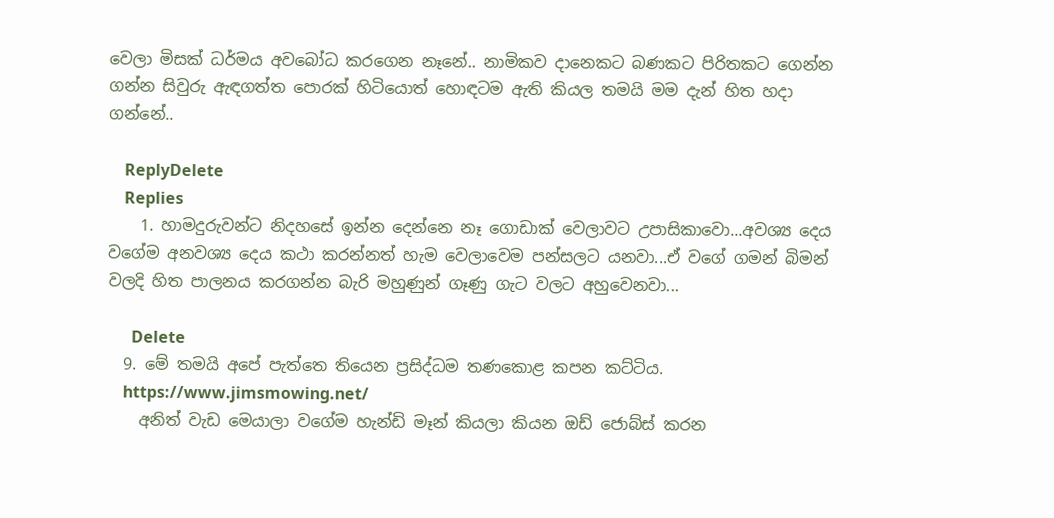වෙලා මිසක් ධර්මය අවබෝධ කරගෙන නෑනේ.. නාමිකව දානෙකට බණකට පිරිතකට ගෙන්න ගන්න සිවුරු ඇඳගත්ත පොරක් හිටියොත් හොඳටම ඇති කියල තමයි මම දැන් හිත හදා ගන්නේ..

    ReplyDelete
    Replies
    1. හාමදුරුවන්ට නිදහසේ ඉන්න දෙන්නෙ නෑ ගොඩාක් වෙලාවට උපාසිකාවො...අවශ්‍ය දෙය වගේම අනවශ්‍ය දෙය කථා කරන්නත් හැම වෙලාවෙම පන්සලට යනවා...ඒ වගේ ගමන් බිමන් වලදි හිත පාලනය කරගන්න බැරි මහුණුන් ගෑණු ගැට වලට අහුවෙනවා...

      Delete
  9. මේ තමයි අපේ පැත්තෙ තියෙන ප්‍රසිද්ධම තණකොළ කපන කට්ටිය.
    https://www.jimsmowing.net/
    අනිත් වැඩ මෙයාලා වගේම හැන්ඩි මෑන් කියලා කියන ඔඩ් ජොබ්ස් කරන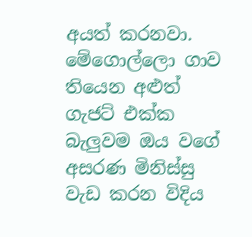අයත් කරනවා. මේගොල්ලො ගාව තියෙන අළුත් ගැජට් එක්ක බැලුවම ඔය වගේ අසරණ මිනිස්සු වැඩ කරන විදිය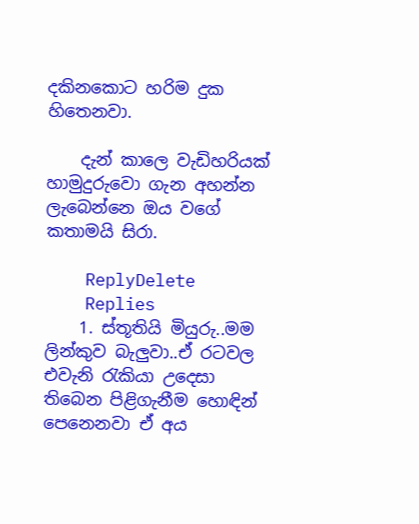දකිනකොට හරිම දුක හිතෙනවා.

    දැන් කාලෙ වැඩිහරියක් හාමුදුරුවො ගැන අහන්න ලැබෙන්නෙ ඔය වගේ කතාමයි සිරා.

    ReplyDelete
    Replies
    1. ස්තූතියි මියුරු..මම ලින්කුව බැලුවා..ඒ රටවල එවැනි රැකියා උදෙසා තිබෙන පිළිගැනීම හොඳින් පෙනෙනවා ඒ අය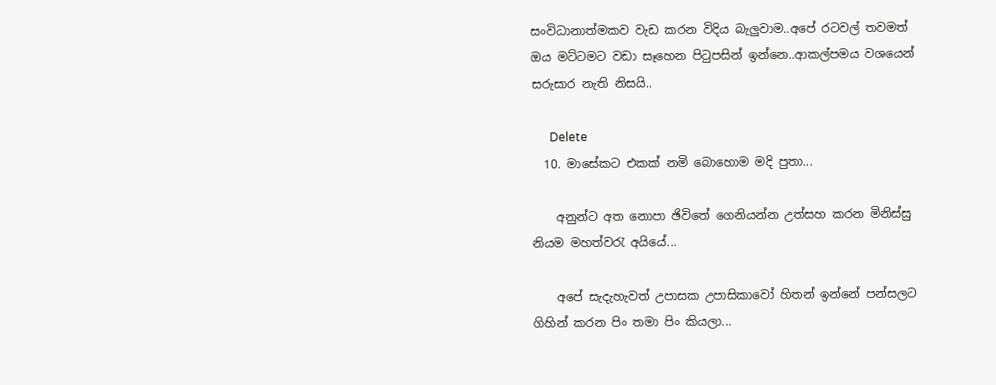සංවිධානාත්මකව වැඩ කරන විදිය බැලුවාම..අපේ රටවල් තවමත් ඔය මට්ටමට වඩා සෑහෙන පිටුපසින් ඉන්නෙ..ආකල්පමය වශයෙන් සරුසාර නැති නිසයි..

      Delete
  10. මාසේකට එකක් නමි බොහොම මදි පුතා...

    අනුන්ට අත නොපා ඡිවිතේ ගෙනියන්න උත්සහ කරන මිනිස්සු නියම මහත්වරැ අයියේ...

    අපේ සැදැහැවත් උපාසක උපාසිකාවෝ හිතන් ඉන්නේ පන්සලට ගිහින් කරන පිං තමා පිං කියලා...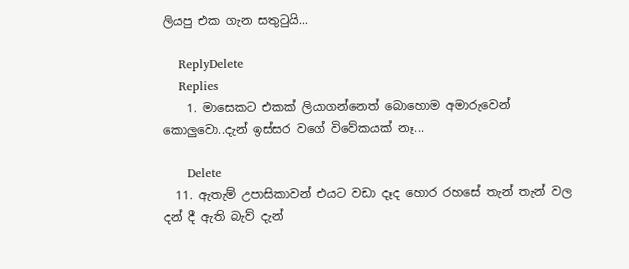ලියපු එක ගැන සතුටුයි...

    ReplyDelete
    Replies
    1. මාසෙකට එකක් ලියාගන්නෙත් බොහොම අමාරුවෙන් කොලුවො..දැන් ඉස්සර වගේ විවේකයක් නෑ...

      Delete
  11. ඇතැම් උපාසිකාවන් එයට වඩා දෑද හොර රහසේ තැන් තැන් වල දන් දී ඇති බැව් දැන්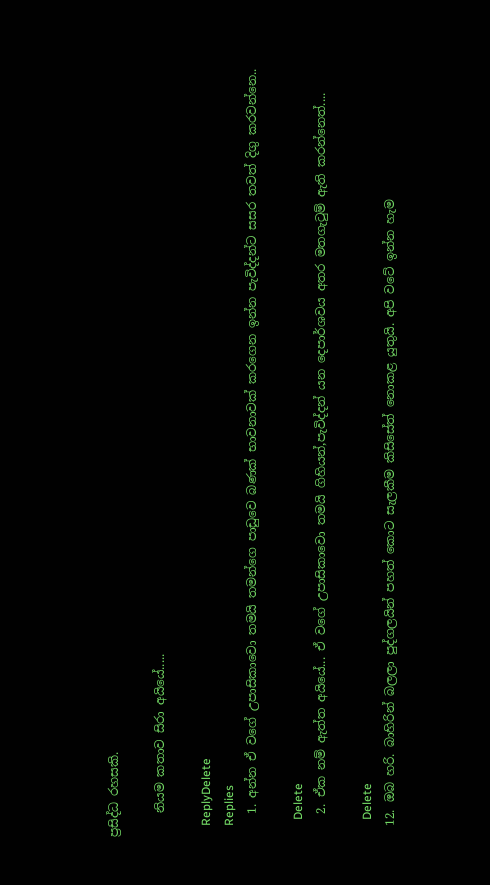ප්‍ර‍සිද්ධ රහසකි.

    නියම කතාව සිරා අයියේ.....

    ReplyDelete
    Replies
    1. අන්න ඒ වගේ උපාසිකාවො තමයි තමන්ගෙ පාඩුවෙ බණක් භාවනාවක් කරගෙන ඉන්න පැවිද්දන්ට සසර තවත් දිගු කරවන්නෙ..

      Delete
    2. ඒක නම් ඇත්ත අයියේ... ඒ වගේ උපාසිකාවො තමයි ගිහියන්,පැවිද්දන් යන දෙපාර්ශවය අතර මතගැටුම් ඇති කරන්නෙත්....

      Delete
  12. ඔබ හරි. බාහිරින් බලලා පුද්ගලයින් පහත් කොට සැලකීම කිසිසේත් නොකළ යුතුයි. අපි වටේ ඉන්න හැම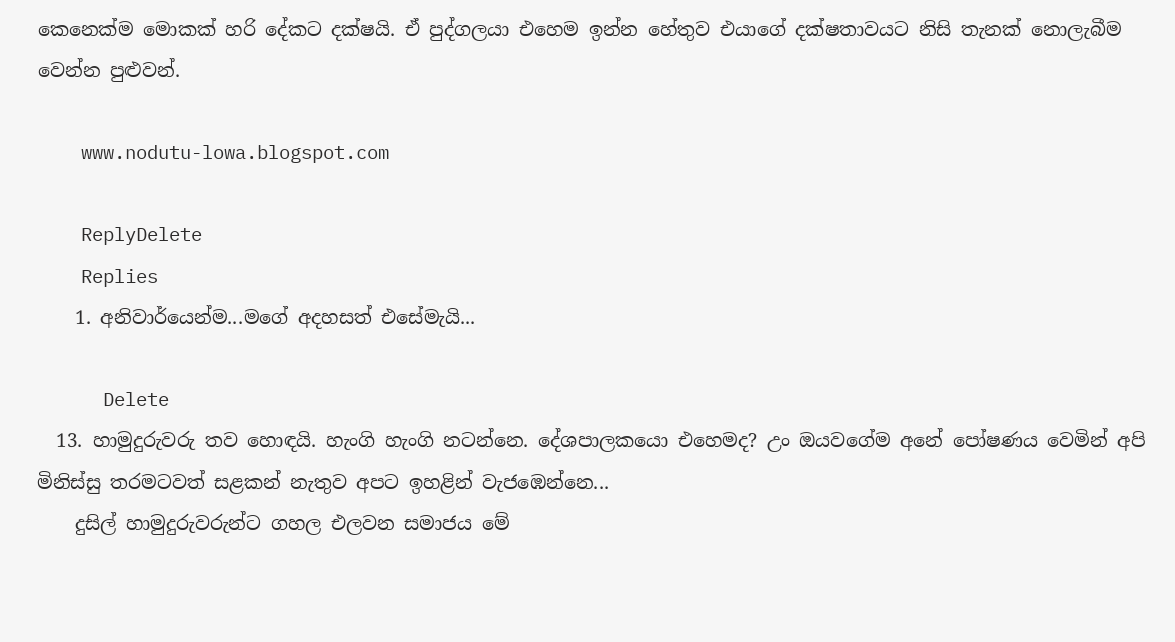කෙනෙක්ම මොකක් හරි දේකට දක්ෂයි. ඒ පුද්ගලයා එහෙම ඉන්න හේතුව එයාගේ දක්ෂතාවයට නිසි තැනක් නොලැබීම වෙන්න පුළුවන්.

    www.nodutu-lowa.blogspot.com

    ReplyDelete
    Replies
    1. අනිවාර්යෙන්ම...මගේ අදහසත් එසේමැයි...

      Delete
  13. හාමුදුරුවරු තව හොඳයි. හැංගි හැංගි නටන්නෙ. දේශපාලකයො එහෙමද? උං ඔයවගේම අනේ පෝෂණය වෙමින් අපි මිනිස්සු තරමටවත් සළකන් නැතුව අපට ඉහළින් වැජඹෙන්නෙ...
    දුසිල් හාමුදුරුවරුන්ට ගහල එලවන සමාජය මේ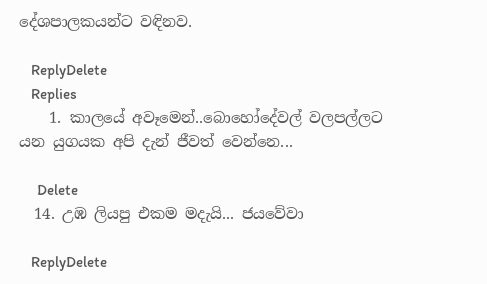දේශපාලකයන්ට වඳිනව.

    ReplyDelete
    Replies
    1. කාලයේ අවෑමෙන්..බොහෝදේවල් වලපල්ලට යන යුගයක අපි දැන් ජීවත් වෙන්නෙ...

      Delete
  14. උඹ ලියපු එකම මදැයි... ජයවේවා

    ReplyDelete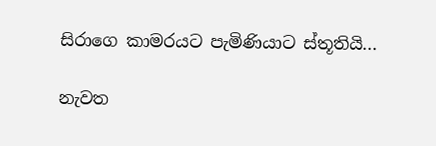සිරාගෙ කාමරයට පැමිණියාට ස්තූතියි...

නැවත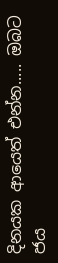දිනයක ආයෙත් එන්න..... ඔබට ජය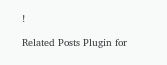!

Related Posts Plugin for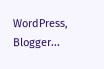WordPress, Blogger...